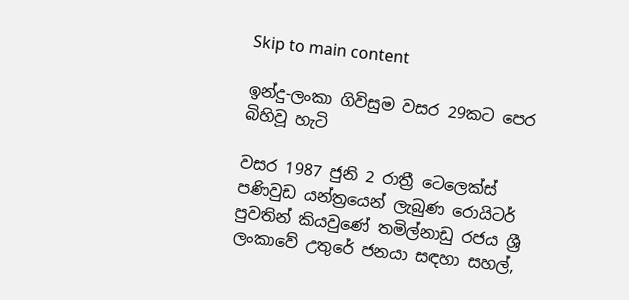Skip to main content

ඉන්දු-ලංකා ගිවිසුම වසර 29කට පෙර බිහිවූ හැටි

වසර 1987 ජුනි 2 රාත්‍රී ටෙලෙක්ස් පණිවුඩ යන්ත්‍රයෙන් ලැබුණ රොයිටර් පුවතින් කියවුණේ තමිල්නාඩු රජය ශ්‍රී ලංකාවේ උතුරේ ජනයා සඳහා සහල්,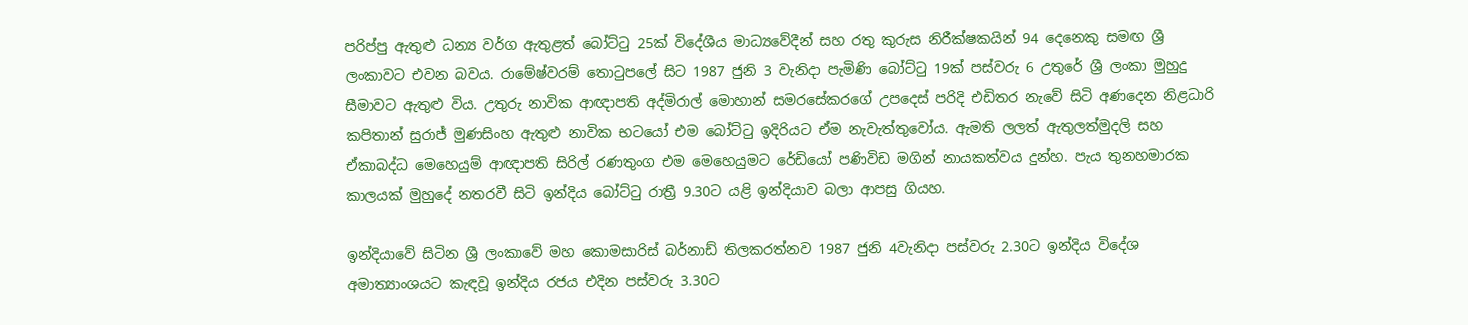පරිප්පු ඇතුළු ධන්‍ය වර්ග ඇතුළත් බෝට්ටු 25ක් විදේශීය මාධ්‍යවේදීන් සහ රතු කුරුස නිරීක්ෂකයින් 94 දෙනෙකු සමඟ ශ්‍රී ලංකාවට එවන බවය. රාමේෂ්වරම් තොටුපලේ සිට 1987 ජුනි 3 වැනිදා පැමිණි බෝට්ටු 19ක් පස්වරු 6 උතුරේ ශ්‍රී ලංකා මුහුදු සීමාවට ඇතුළු විය. උතුරු නාවික ආඥාපති අද්මිරාල් මොහාන් සමරසේකර‍ගේ උපදෙස් පරිදි එඩිතර නැවේ සිටි අණදෙන නිළධාරි කපිතාන් සුරාජ් මුණසිංහ ඇතුළු නාවික භටයෝ එම බෝට්ටු ඉදිරියට ඒම නැවැත්තුවෝය. ඇමති ලලත් ඇතුලත්මුදලි සහ ඒකාබද්ධ මෙහෙයුම් ආඥාපති සිරිල් රණතුංග එම මෙහෙයුමට රේඩියෝ පණිවිඩ මගින් නායකත්වය දුන්හ. පැය තුනහමාරක කාලයක් මුහුදේ නතරවී සිටි ඉන්දිය බෝට්ටු රාත්‍රී 9.30ට යළි ඉන්දියාව බලා ආපසු ගියහ.

ඉන්දියාවේ සිටින ශ්‍රී ලංකාවේ මහ කොමසාරිස් බර්නාඩ් තිලකරත්නව 1987 ජුනි 4වැනිදා පස්වරු 2.30ට ඉන්දිය විදේශ අමාත්‍යාංශයට කැඳවූ ඉන්දිය රජය එදින පස්වරු 3.30ට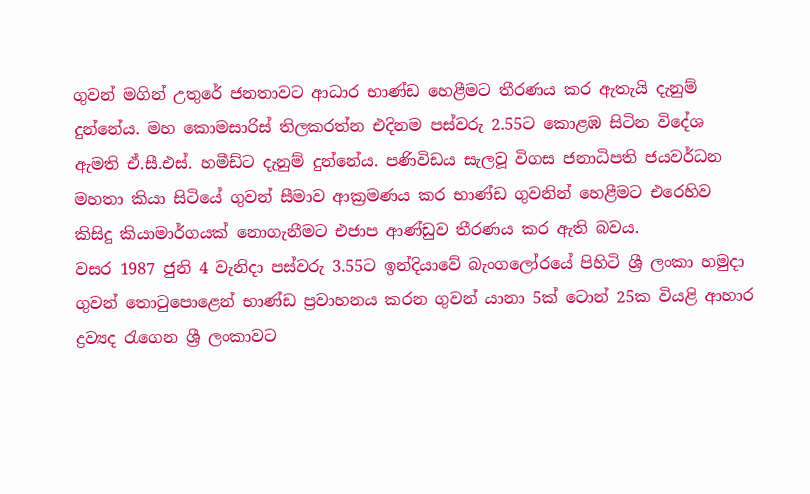ගුවන් මගින් උතුරේ ජනතාවට ආධාර භාණ්ඩ හෙළීමට තීරණය කර ඇතැයි දැනුම් දුන්නේය. මහ කොමසාරිස් තිලකරත්න එදිනම පස්වරු 2.55ට කොළඹ සිටින විදේශ ඇමති ඒ.සී.එස්. හමීඩ්ට දැනුම් දුන්නේය. පණිවිඩය සැලවූ විගස ජනාධිපති ජයවර්ධන මහතා කියා සිටියේ ගුවන් සීමාව ආක්‍රමණය කර භාණ්ඩ ගුවනින් හෙළීමට එරෙහිව කිසිදු කියාමාර්ගයක් නොගැනීමට එජාප ආණ්ඩුව තීරණය කර ඇති බවය.
වසර 1987 ජුනි 4 වැනිදා පස්වරු 3.55ට ඉන්දියාවේ බැං‍ගලෝරයේ පිහිටි ශ්‍රී ලංකා හමුදා ගුවන් තොටුපොළෙන් භාණ්ඩ ප්‍රවාහනය කරන ගුවන් යානා 5ක් ටොන් 25ක වියළි ආහාර ද්‍රව්‍යද රැගෙන ශ්‍රී ලංකාවට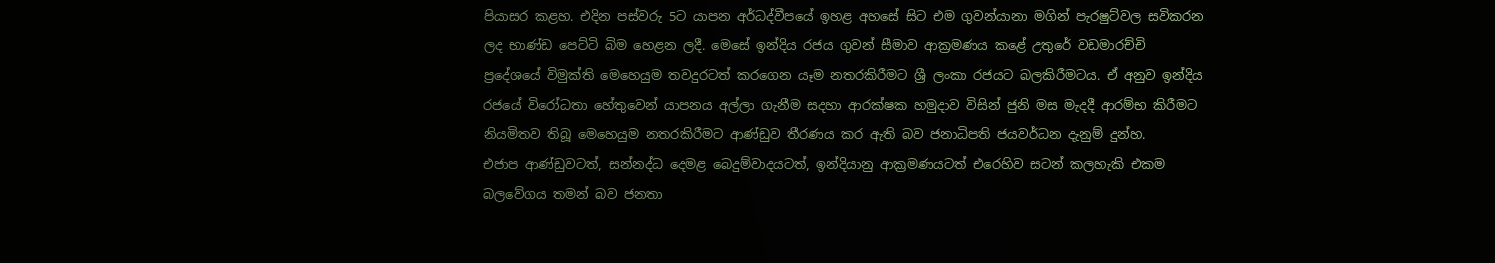පියාසර කළහ. එදින පස්වරු 5ට යාපන අර්ධද්වීපයේ ඉහළ අහසේ සිට එම ගුවන්යානා මගින් පැරෂුට්වල සවිකරන ලද භාණ්ඩ පෙට්ටි බිම හෙළන ලදී. මෙසේ ඉන්දිය රජය ගුවන් සීමාව ආක්‍රමණය කළේ උතුරේ වඩමාරච්චි ප්‍රදේශයේ විමුක්ති මෙහෙයුම තවදුරටත් කරගෙන යෑම නතරකිරීමට ශ්‍රී ලංකා රජයට බලකිරීමටය. ඒ අනුව ඉන්දිය රජයේ විරෝධතා හේතුවෙන් යාපනය අල්ලා ගැනීම සදහා ආරක්ෂක හමුදාව විසින් ජුනි මස මැදදී ආරම්භ කිරීමට නියමිතව තිබූ මෙහෙයුම නතරකිරීමට ආණ්ඩුව තීරණය කර ඇති බව ජනාධිපති ජයවර්ධන දැනුම් දුන්හ.
එජාප ආණ්ඩුවටත්, සන්නද්ධ දෙමළ බෙදුම්වාදයටත්, ඉන්දියානු ආක්‍රමණයටත් එරෙහිව සටන් කලහැකි එකම බලවේගය තමන් බව ජනතා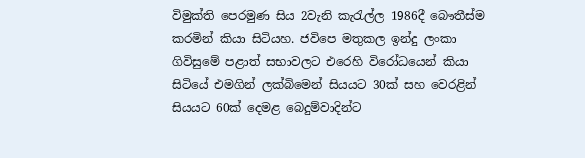විමුක්ති පෙරමුණ සිය 2වැනි කැරැල්ල 1986දී බෞතීස්ම කරමින් කියා සිටියහ. ජවිපෙ මතුකල ඉන්දු ලංකා ගිවිසුමේ පළාත් සභාවලට එරෙහි විරෝධයෙන් කියා සිටියේ එමගින් ලක්බිමෙන් සියයට 30ක් සහ වෙරළින් සියයට 60ක් දෙමළ බෙදුම්වාදින්ට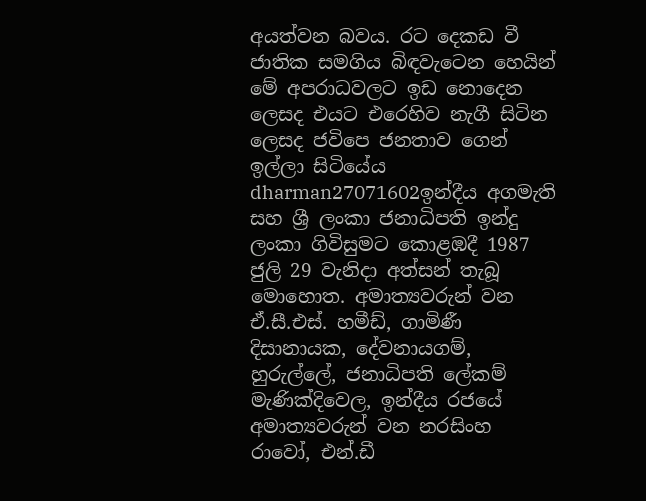අයත්වන බවය. රට දෙකඩ වී ජාතික සමගිය බිඳවැටෙන හෙයින්  මේ අපරාධවලට ඉඩ නොදෙන ලෙසද එයට එරෙහිව නැගී සිටින ලෙසද ජවිපෙ ජනතාව ගෙන් ඉල්ලා සිටියේය
dharman27071602ඉන්දීය අගමැති සහ ශ්‍රී ලංකා ජනාධිපති ඉන්දු ලංකා ගිවිසුමට කොළඹදී 1987 ජුලි 29 වැනිදා අත්සන් තැබූ මොහොත. අමාත්‍යවරුන් වන ඒ.සී.එස්. හමීඩ්, ගාමිණී දිසානායක, දේවනායගම්, හුරුල්ලේ, ජනාධිපති ලේකම් මැණික්දිවෙල, ඉන්දීය රජයේ අමාත්‍යවරුන් වන නරසිංහ රාවෝ, එන්.ඩී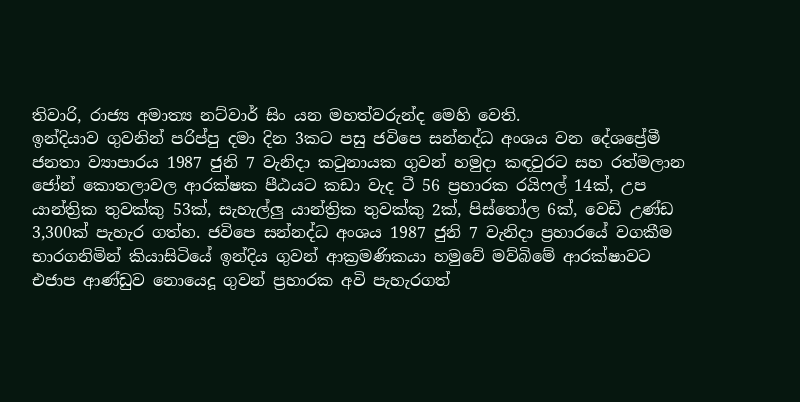තිවාරි, රාජ්‍ය අමාත්‍ය නට්වාර් සිං යන මහත්වරුන්ද මෙහි වෙති.
ඉන්දියාව ගුවනින් පරිප්පු දමා දින 3කට පසු ජවිපෙ සන්නද්ධ අංශය වන දේශප්‍රේමී ජනතා ව්‍යාපාරය 1987 ජුනි 7 වැනිදා කටුනායක ගුවන් හමුදා කඳවුරට සහ රත්මලාන ජෝන් කොතලාවල ආරක්ෂක පීඨයට කඩා වැද ටී 56 ප්‍රහාරක රයිෆල් 14ක්, උප යාන්ත්‍රික තුවක්කු 53ක්, සැහැල්ලු යාන්ත්‍රික තුවක්කු 2ක්, පිස්තෝල 6ක්, වෙඩි උණ්ඩ 3,300ක් පැහැර ගත්හ. ජවිපෙ සන්නද්ධ අංශය 1987 ජුනි 7 වැනිදා ප්‍රහාරයේ වගකීම භාරගනිමින් කියාසිටියේ ඉන්දිය ගුවන් ආක්‍රමණිකයා හමුවේ මව්බිමේ ආරක්ෂාවට එජාප ආණ්ඩුව නොයෙදූ ගුවන් ප්‍රහාරක අවි පැහැරගත්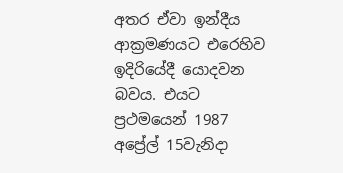අතර ඒවා ඉන්දීය ආක්‍රමණයට එරෙහිව ඉදිරියේදී යොදවන බවය. එයට ප්‍රථමයෙන් 1987 අප්‍රේල් 15වැනිදා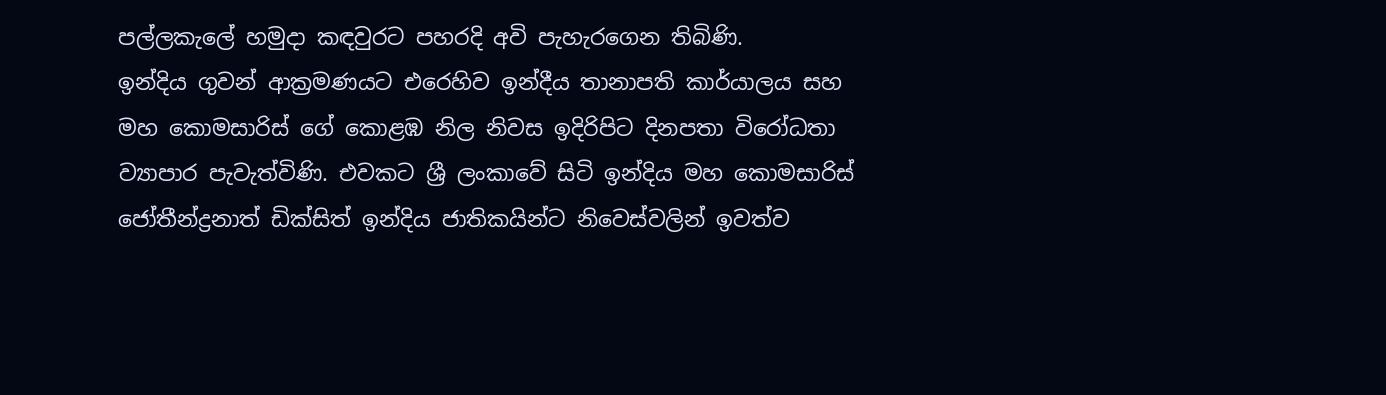පල්ලකැලේ හමුදා කඳවුරට පහරදි අවි පැහැරගෙන තිබිණි.
ඉන්දිය ගුවන් ආක්‍රමණයට එරෙහිව ඉන්දීය තානාපති කාර්යාලය සහ මහ කොමසාරිස් ගේ කොළඹ නිල නිවස ඉදිරිපිට දිනපතා විරෝධතා ව්‍යාපාර පැවැත්විණි. එවකට ශ්‍රී ලංකා‍වේ සිටි ඉන්දිය මහ කොමසාරිස් ජෝතීන්ද්‍රනාත් ඩික්සිත් ඉන්දිය ජාතිකයින්ට නිවෙස්වලින් ඉවත්ව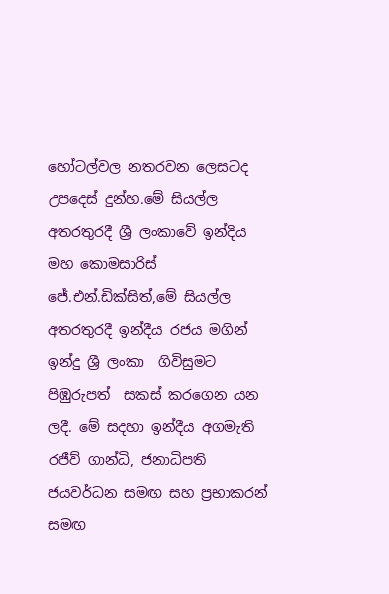හෝටල්වල නතරවන ලෙසටද උපදෙස් දුන්හ.මේ සියල්ල අතරතුරදී ශ්‍රී ලංකාවේ ඉන්දිය මහ කොමසාරිස් ජේ.එන්.ඩික්සිත්,මේ සියල්ල අතරතුරදී ඉන්දීය රජය මගින් ඉන්දු ශ්‍රී ලංකා  ගිවිසුමට පිඹුරුපත්  සකස් කරගෙන යන ලදී. මේ සදහා ඉන්දීය අගමැති රජීව් ගාන්ධි, ජනාධිපති ජයවර්ධන සමඟ සහ ප්‍රභාකරන් සමඟ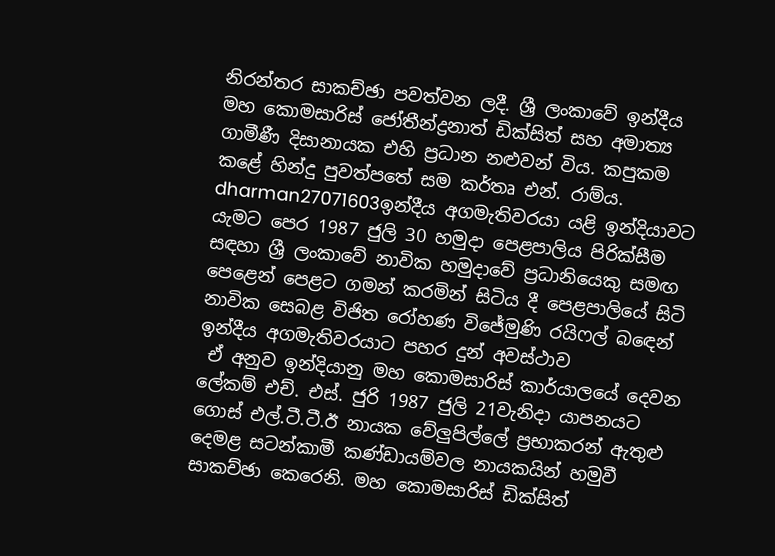නිරන්තර සාකච්ඡා පවත්වන ලදී. ශ්‍රී ලංකාවේ ඉන්දීය මහ කොමසාරිස් ජෝතීන්ද්‍රනාත් ඩික්සිත් සහ අමාත්‍ය ගාමීණී දිසානායක එහි ප්‍රධාන නළුවන් විය. කපුකම කළේ හින්දු පුවත්පතේ සම කර්තෘ එන්. රාම්ය.
dharman27071603ඉන්දීය අගමැතිවරයා යළි ඉන්දියාවට යැමට පෙර 1987 ජුලි 30 හමුදා පෙළපාලිය පිරික්සීම සඳහා ශ්‍රී ලංකාවේ නාවික හමුදාවේ ප්‍රධානියෙකු සමඟ පෙළෙන් පෙළට ගමන් කරමින් සිටිය දී පෙළපාලියේ සිටි නාවික සෙබළ විජිත රෝහණ විජේමුණි රයිෆල් බඳෙන් ඉන්දීය අගමැතිවරයාට පහර දුන් අවස්ථාව
 ඒ අනුව ඉන්දියානු මහ කොමසාරිස් කාර්යාලයේ දෙවන ලේකම් එච්. එස්. ජුරි 1987 ජුලි 21වැනිදා යාපනයට ගොස් එල්.ටී.ටී.ඊ නායක වේලුපිල්ලේ ප්‍රභාකරන් ඇතුළු දෙමළ සටන්කාමී කණ්ඩායම්වල නායකයින් හමුවී සාකච්ඡා කෙරෙනි. මහ කොමසාරිස් ඩික්සිත්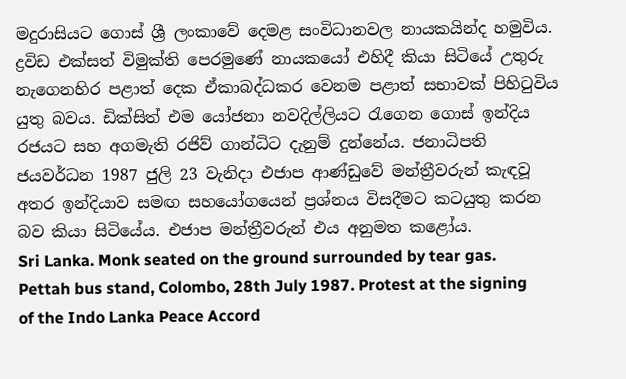මදුරාසියට ගොස් ශ්‍රී ලංකාවේ දෙමළ සංවිධානවල නායකයින්ද හමුවිය. ද්‍රවිඩ එක්සත් විමුක්ති පෙරමුණේ නායකයෝ එහිදී කියා සිටියේ උතුරු නැගෙනහිර පළාත් දෙක ඒකාබද්ධකර වෙනම පළාත් සභාවක් පිහිටුවිය යුතු බවය. ඩික්සිත් එම යෝජනා නවදිල්ලියට රැගෙන ගොස් ඉන්දිය රජයට සහ අගමැති රජිව් ගාන්ධිට දැනුම් දුන්නේය. ජනාධිපති ජයවර්ධන 1987 ජුලි 23 වැනිදා එජාප ආණ්ඩුවේ මන්ත්‍රීවරුන් කැඳවූ අතර ඉන්දියාව සමඟ සහයෝගයෙන් ප්‍රශ්නය විසදීමට කටයුතු කරන බව කියා සිටියේය. එජාප මන්ත්‍රීවරුන් එය අනුමත කළෝය.
Sri Lanka. Monk seated on the ground surrounded by tear gas. Pettah bus stand, Colombo, 28th July 1987. Protest at the signing of the Indo Lanka Peace Accord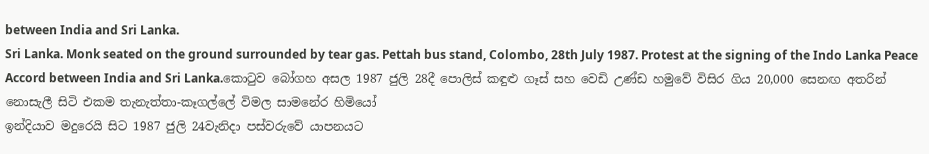between India and Sri Lanka.
Sri Lanka. Monk seated on the ground surrounded by tear gas. Pettah bus stand, Colombo, 28th July 1987. Protest at the signing of the Indo Lanka Peace Accord between India and Sri Lanka.කොටුව බෝගහ අසල 1987 ජුලි 28දී පොලිස් කඳුළු ගෑස් සහ වෙඩි උණ්ඩ හමුවේ විසිර ගිය 20,000 සෙනඟ අතරින් නොසැලී සිටි එකම තැනැත්තා-කෑගල්ලේ විමල සාමනේර හිමියෝ
ඉන්දියා‍ව මදුරෙයි සිට 1987 ජුලි 24වැනිදා පස්වරු‍වේ යාපනයට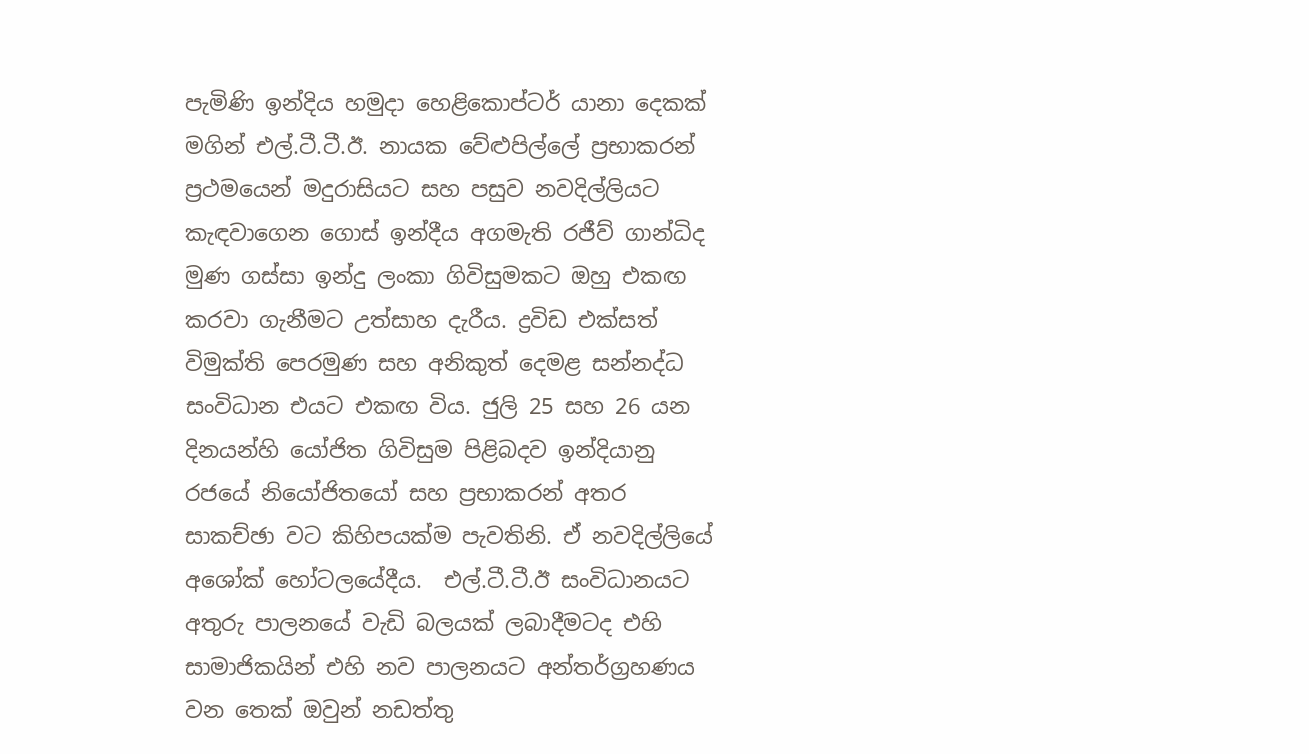පැමිණි ඉන්දිය හමුදා හෙළිකොප්ටර් යානා දෙකක් මගින් එල්.ටී.ටී.ඊ. නායක වේළුපිල්ලේ ප්‍රභාකරන් ප්‍රථමයෙන් මදුරාසියට සහ පසුව නවදිල්ලියට කැඳවාගෙන ගොස් ඉන්දීය අගමැති රජීව් ගාන්ධිද මුණ ගස්සා ඉන්දු ලංකා ගිවිසුමකට ඔහු එකඟ කරවා ගැනීමට උත්සාහ දැරීය. ද්‍රවිඩ එක්සත් විමුක්ති පෙරමුණ සහ අනිකුත් දෙමළ සන්නද්ධ සංවිධාන එයට එකඟ විය. ජුලි 25 සහ 26 යන  දිනයන්හි යෝජිත ගිවිසුම පිළිබදව ඉන්දියානු රජයේ නියෝජිතයෝ සහ ප්‍රභාකරන් අතර සාකච්ඡා වට කිහිපයක්ම පැවතිනි. ඒ නවදිල්ලියේ අශෝක් හෝටලයේදීය.  එල්.ටී.ටී.ඊ සංවිධානයට අතුරු පාලනයේ වැඩි බලයක් ලබාදීමටද එහි සාමාජිකයින් එහි නව පාලනයට අන්තර්ග්‍රහණය වන තෙක් ඔවුන් නඩත්තු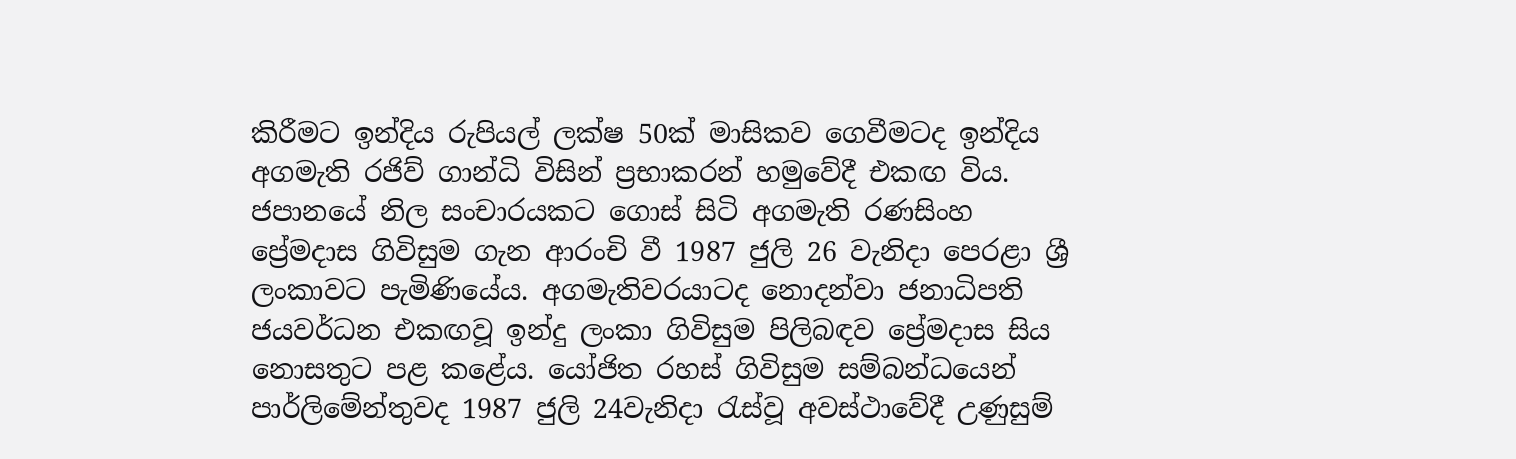කිරීමට ඉන්දිය රුපියල් ලක්ෂ 50ක් මාසිකව ගෙවීමටද ඉන්දිය අගමැති රජිව් ගාන්ධි විසින් ප්‍රභාකරන් හමුවේදී එකඟ විය.
ජපානයේ නිල සංචාරයකට ගොස් සිටි අගමැති රණසිංහ ප්‍රේමදාස ගිවිසුම ගැන ආරංචි වී 1987 ජුලි 26 වැනිදා පෙරළා ශ්‍රී ලංකාවට පැමිණියේය. අගමැතිවරයාටද නොදන්වා ජනාධිපති ජයවර්ධන එකඟවූ ඉන්දු ලංකා ගිවිසුම පිලිබඳව ප්‍රේමදාස සිය නොසතුට පළ කළේය. යෝජිත රහස් ගිවිසුම සම්බන්ධයෙන් පාර්ලිමේන්තුවද 1987 ජුලි 24වැනිදා රැස්වූ අවස්ථාවේදී උණුසුම්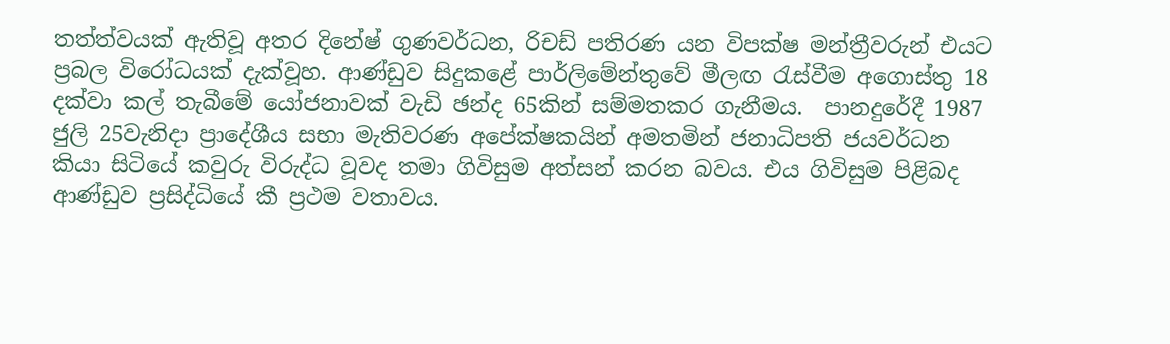තත්ත්වයක් ඇතිවූ අතර දිනේෂ් ගුණවර්ධන, රිචඩ් පතිරණ යන විපක්ෂ මන්ත්‍රීවරුන් එයට ප්‍රබල විරෝධයක් දැක්වූහ. ආණ්ඩුව සිදුකළේ පාර්ලිමේන්තුවේ මීලඟ රැස්වීම අගොස්තු 18 දක්වා කල් තැබීමේ යෝජනාවක් වැඩි ඡන්ද 65කින් සම්මතකර ගැනීමය.  පානදුරේදී 1987 ජුලි 25වැනිදා ප්‍රාදේශීය සභා මැතිවරණ අපේක්ෂකයින් අමතමින් ජනාධිපති ජයවර්ධන කියා සිටියේ කවුරු විරුද්ධ වූවද තමා ගිවිසුම අත්සන් කරන බවය. එය ගිවිසුම පිළිබද ආණ්ඩුව ප්‍රසිද්ධියේ කී ප්‍රථම වතාවය.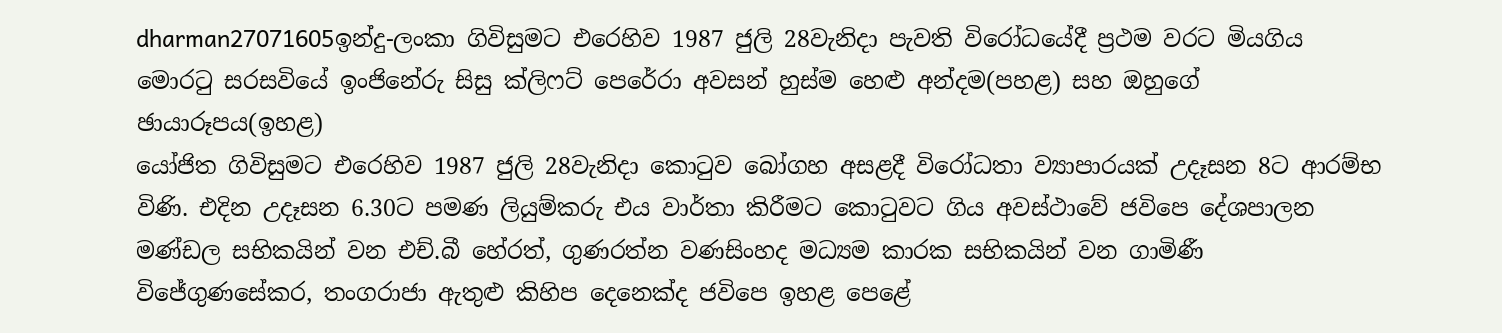dharman27071605ඉන්දු-ලංකා ගිවිසුමට එරෙහිව 1987 ජුලි 28වැනිදා පැවති විරෝධයේදී ප්‍රථම වරට මියගිය මොරටු සරසවියේ ඉංජිනේරු සිසු ක්ලිෆට් පෙරේරා අවසන් හුස්ම හෙළු අන්දම(පහළ) සහ ඔහුගේ ඡායාරූපය(ඉහළ)
යෝජිත ගිවිසුමට එරෙහිව 1987 ජුලි 28වැනිදා කොටුව බෝගහ අසළදී විරෝධතා ව්‍යාපාරයක් උදෑසන 8ට ආරම්භ විණි. එදින උදෑසන 6.30ට පමණ ලියුම්කරු එය වාර්තා කිරීමට කොටුවට ගිය අවස්ථාවේ ජවිපෙ දේශපාලන මණ්ඩල සභිකයින් වන එච්.බී හේරත්, ගුණරත්න වණසිංහද මධ්‍යම කාරක සභිකයින් වන ගාමිණී විජේගුණසේකර, තංගරාජා ඇතුළු කිහිප දෙනෙක්ද ජවිපෙ ඉහළ පෙළේ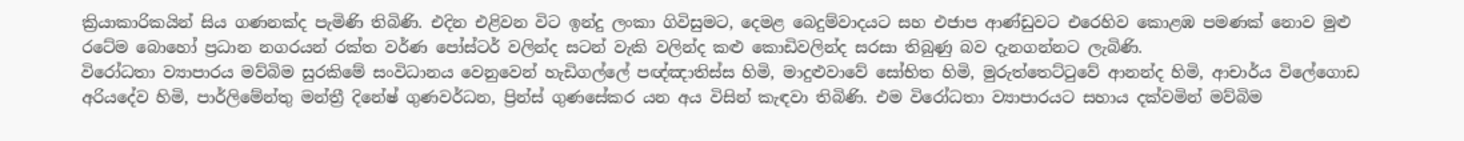ක්‍රියාකාරිකයින් සිය ගණනක්ද පැමිණි තිබිණි. එදින එළිවන විට ඉන්දු ලංකා ගිවිසුමට, දෙමළ බෙදුම්වාදයට සහ එජාප ආණ්ඩුවට එරෙහිව කොළඹ පමණක් නොව මුළු රටේම බොහෝ ප්‍රධාන නගරයන් රක්ත වර්ණ පෝස්ටර් වලින්ද සටන් වැකි වලින්ද කළු කොඩිවලින්ද සරසා තිබුණු බව දැනගන්නට ලැබිණි.
විරෝධතා ව්‍යාපාරය මව්බිම සුරකිමේ සංවිධානය වෙනුවෙන් හැඩිගල්ලේ පඥ්ඤාතිස්ස හිමි, මාදුළුවාවේ සෝභිත හිමි, මුරුත්තෙට්ටුවේ ආනන්ද හිමි, ආචාර්ය විලේගොඩ අරියදේව හිමි, පාර්ලිමේන්තු මන්ත්‍රී දිනේෂ් ගුණවර්ධන, ප්‍රින්ස් ගුණසේකර යන අය විසින් කැඳවා තිබිණි. එම විරෝධතා ව්‍යාපාරයට සහාය දක්වමින් මව්බිම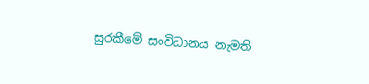සුරකීමේ සංවිධානය නැමති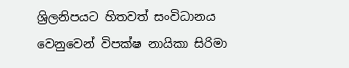ශ්‍රිලනිපයට හිතවත් සංවිධානය වෙනුවෙන් විපක්ෂ නායිකා සිරිමා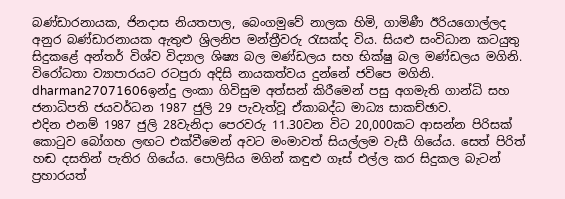බණ්ඩාරනායක, ජිනදාස නියතපාල, බෙංගමුවේ නාලක හිමි, ගාමිණී ඊරියගොල්ලද අනුර බණ්ඩාරනායක ඇතුළු ශ්‍රිලනිප මන්ත්‍රීවරු රැසක්ද විය. සියළු සංවිධාන කටයුතු සිදුකළේ අන්තර් විශ්ව විද්‍යාල ශිෂ්‍ය බල මණ්ඩලය සහ භික්ෂු බල මණ්ඩලය මගිනි. විරෝධතා ව්‍යාපාරයට රටපුරා අදිසි නායකත්වය දුන්නේ ජවිපෙ මගිනි.
dharman27071606ඉන්දු ලංකා ගිවිසුම අත්සන් කිරීමෙන් පසු අගමැති ගාන්ධි සහ ජනාධිපති ජයවර්ධන 1987 ජුලි 29 පැවැත්වූ ඒකාබද්ධ මාධ්‍ය සාකච්ඡාව.
එදින එනම් 1987 ජුලි 28වැනිදා පෙරවරු 11.30වන විට 20,000කට ආසන්න පිරිසක් කොටුව බෝගහ ලඟට එක්වීමෙන් අවට මංමාවත් සියල්ලම වැසී ගියේය. සෙත් පිරිත් හඬ දසතින් පැතිර ගියේය. පොලිසිය මගින් කඳුළු ගෑස් එල්ල කර සිදුකල බැටන් ප්‍රහාරයත්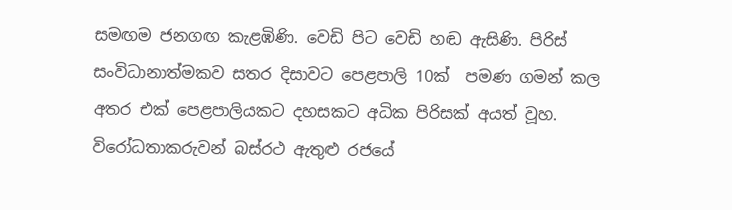සමඟම ජනගඟ කැළඹිණි. වෙඩි පිට වෙඩි හඬ ඇසිණි. පිරිස් සංවිධානාත්මකව සතර දිසාවට පෙළපාලි 10ක්  පමණ ගමන් කල අතර එක් පෙළපාලියකට දහසකට අධික පිරිසක් අයත් වූහ. විරෝධතාකරුවන් බස්රථ ඇතුළු රජයේ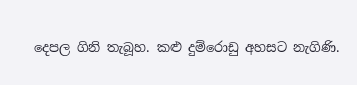දෙපල ගිනි තැබූහ. කළු දුම්රොඩු අහසට නැගිණි.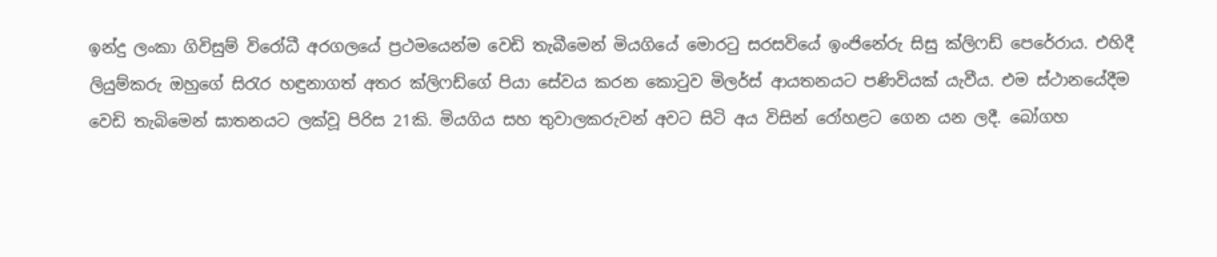ඉන්දු ලංකා ගිවිසුම් විරෝධී අරගලයේ ප්‍රථමයෙන්ම වෙඩි තැබීමෙන් මියගියේ මොරටු සරසවියේ ඉංජිනේරු සිසු ක්ලිෆඩ් පෙරේරාය. එහිදී ලියුම්කරු ඔහුගේ සිරැර හඳුනාගත් අතර ක්ලිෆඩ්ගේ පියා සේවය කරන කොටුව මිලර්ස් ආයතනයට පණිවියක් යැවීය. එම ස්ථානයේදීම වෙඩි තැබිමෙන් ඝාතනයට ලක්වූ පිරිස 21කි. මියගිය සහ තුවාලකරුවන් අවට සිටි අය විසින් රෝහළට ගෙන යන ලදී. බෝගහ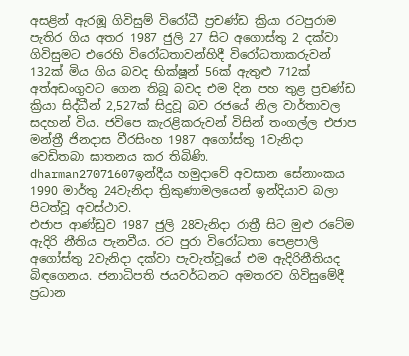අසළින් ඇරඹූ ගිවිසුම් විරෝධී ප්‍රචණ්ඩ ක්‍රියා රටපුරාම පැතිර ගිය අතර 1987 ජුලි 27 සිට අගොස්තු 2 දක්වා ගිවිසුමට එරෙහි විරෝධතාවන්හිදී විරෝධතාකරුවන් 132ක් මිය ගිය බවද භික්ෂූන් 56ක් ඇතුළු 712ක් අත්අඩංගුවට ගෙන තිබූ බවද එම දින පහ තුළ ප්‍රචණ්ඩ ක්‍රියා සිද්ධීන් 2,527ක් සිදුවූ බව රජයේ නිල වාර්තාවල සදහන් විය. ජවිපෙ කැරළිකරුවන් විසින් තංගල්ල එජාප මන්ත්‍රී ජිනදාස වීරසිංහ 1987 අගෝස්තු 1වැනිදා වෙඩිතබා ඝාතනය කර තිබිණි.
dharman27071607ඉන්දීය හමුදාවේ අවසාන සේනාංකය 1990 මාර්තු 24වැනිදා ත්‍රිකුණාමලයෙන් ඉන්දියාව බලා පිටත්වූ අවස්ථාව.
එජාප ආණ්ඩුව 1987 ජුලි 28වැනිදා රාත්‍රී සිට මුළු රටේම ඇදිරි නීතිය පැනවීය. රට පුරා විරෝධතා පෙළපාලි අගෝස්තු 2වැනිදා දක්වා පැවැත්වූයේ එම ඇදිරිනීතියද බිඳගෙනය. ජනාධිපති ජයවර්ධනට අමතරව ගිවිසුමේදී ප්‍රධාන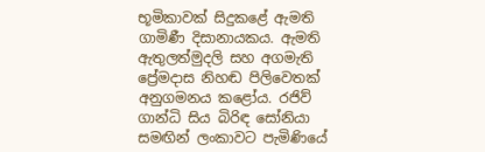භූමිකාවක් සිදුකළේ ඇමති ගාමිණී දිසානායකය. ඇමති ඇතුලත්මුදලි සහ අගමැති ප්‍රේමදාස නිහඬ පිලිවෙතක් අනුගමනය කළෝය. රජිව් ගාන්ධි සිය බිරිඳ සෝනියා සමඟින් ලංකාවට පැමිණියේ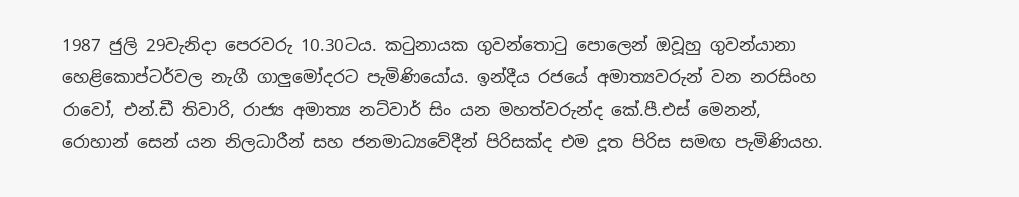1987 ජුලි 29වැනිදා පෙරවරු 10.30ටය. කටුනායක ගුවන්තොටු පොලෙන් ඔවූහු ගුවන්යානා හෙළිකොප්ටර්වල නැගී ගාලුමෝදරට පැමිණියෝය. ඉන්දීය රජයේ අමාත්‍යවරුන් වන නරසිංහ රාවෝ, එන්.ඩී තිවාරි, රාජ්‍ය අමාත්‍ය නට්වාර් සිං යන මහත්වරුන්ද කේ.පී.එස් මෙනන්, රොහාන් සෙන් යන නිලධාරීන් සහ ජනමාධ්‍යවේදීන් පිරිසක්ද එම දූත පිරිස සමඟ පැමිණියහ.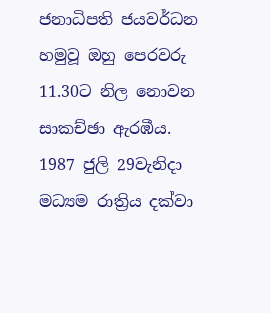ජනාධිපති ජයවර්ධන හමුවූ ඔහු පෙරවරු 11.30ට නිල නොවන සාකච්ඡා ඇරඹීය. 1987 ජුලි 29වැනිදා මධ්‍යම රාත්‍රිය දක්වා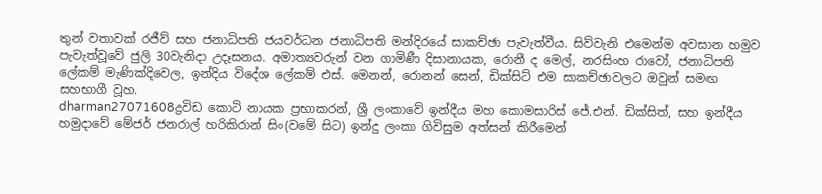තුන් වතාවක් රජීව් සහ ජනාධිපති ජයවර්ධන ජනාධිපති මන්දිරයේ සාකච්ඡා පැවැත්වීය. සිව්වැනි එමෙන්ම අවසාන හමුව පැවැත්වූවේ ජුලි 30වැනිදා උදෑසනය. අමාත්‍යවරුන් වන ගාමිණී දිසානායක, රොනී ද මෙල්, නරසිංහ රාවෝ, ජනාධිපති ලේකම් මැණික්දිවෙල, ඉන්දිය විදේශ ලේකම් එස්. මෙනන්, රොනන් සෙන්, ඩික්සිට් එම සාකච්ඡාවලට ඔවුන් සමඟ සහභාගී වූහ.
dharman27071608ද්‍රවිඩ කොටි නායක ප්‍රභාකරන්, ශ්‍රී ලංකාවේ ඉන්දීය මහ කොමසාරිස් ජේ.එන්. ඩික්සිත්, සහ ඉන්දීය හමුදාවේ මේජර් ජනරාල් හරිකිරාන් සිං(වමේ සිට) ඉන්දු ලංකා ගිවිසුම අත්සන් කිරීමෙන්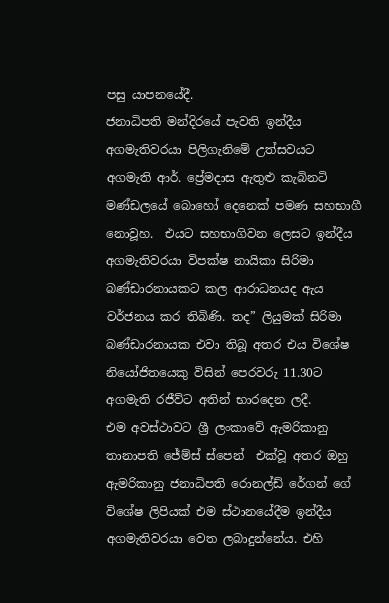පසු යාපනයේදී.
ජනාධිපති මන්දිරයේ පැවති ඉන්දීය අගමැතිවරයා පිලිගැනිමේ උත්සවයට අගමැති ආර්. ප්‍රේමදාස ඇතුළු කැබිනටි මණ්ඩලයේ බොහෝ දෙනෙක් පමණ සහභාගී නොවූහ.  එයට සහභාගිවන ලෙසට ඉන්දීය අගමැතිවරයා විපක්ෂ නායිකා සිරිමා බණ්ඩාරනායකට කල ආරාධනයද ඇය වර්ජනය කර තිබිණි. තද” ලියුමක් සිරිමා බණ්ඩාරනායක එවා තිබූ අතර එය විශේෂ නියෝජිතයෙකු විසින් පෙරවරු 11.30ට අගමැති රජීව්ට අතින් භාරදෙන ලදී.
එම අවස්ථාවට ශ්‍රී ලංකාවේ ඇමරිකානු තානාපති ජේම්ස් ස්පෙන්  එක්වූ අතර ඔහු ඇමරිකානු ජනාධිපති රොනල්ඩ් රේගන් ගේ විශේෂ ලිපියක් එම ස්ථානයේදීම ඉන්දීය අගමැතිවරයා වෙත ලබාදුන්නේය. එහි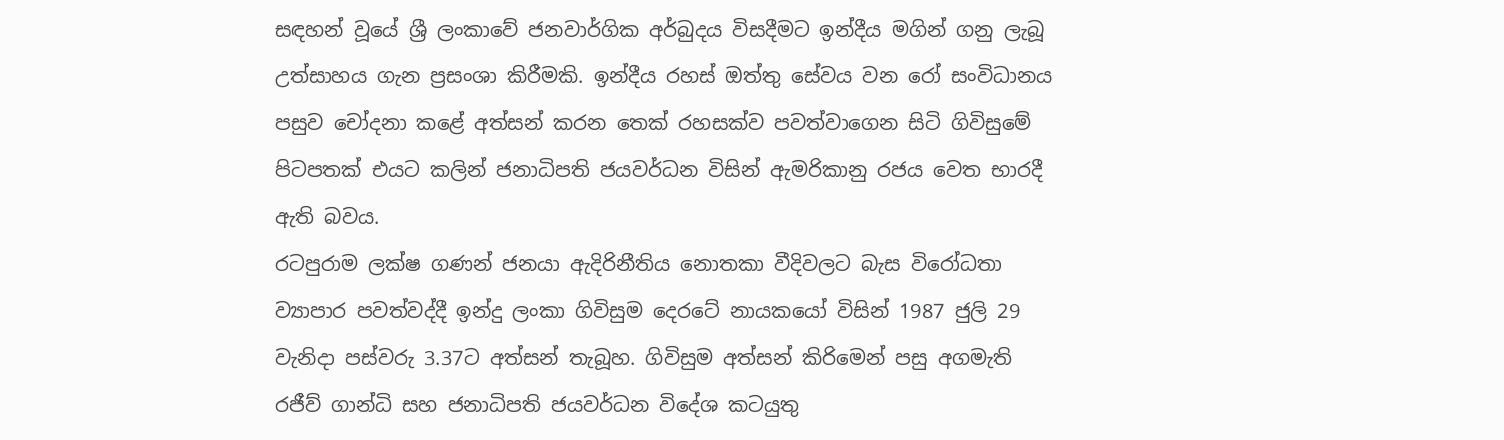සඳහන් වූයේ ශ්‍රී ලංකාවේ ජනවාර්ගික අර්බුදය විසදීමට ඉන්දීය මගින් ගනු ලැබූ උත්සාහය ගැන ප්‍රසංශා කිරීමකි. ඉන්දීය රහස් ඔත්තු සේවය වන රෝ සංවිධානය පසුව චෝදනා කළේ අත්සන් කරන තෙක් රහසක්ව පවත්වාගෙන සිටි ගිවිසුමේ පිටපතක් එයට කලින් ජනාධිපති ජයවර්ධන විසින් ඇමරිකානු රජය වෙත භාරදී ඇති බවය.
රටපුරාම ලක්ෂ ගණන් ජනයා ඇදිරිනීති‍ය නොතකා වීදිවලට බැස විරෝධතා ව්‍යාපාර පවත්වද්දී ඉන්දු ලංකා ගිවිසුම දෙරටේ නායකයෝ විසින් 1987 ජුලි 29 වැනිදා පස්වරු 3.37ට අත්සන් තැබූහ. ගිවිසුම අත්සන් කිරිමෙන් පසු අගමැති රජීව් ගාන්ධි සහ ජනාධිපති ජයවර්ධන විදේශ කටයුතු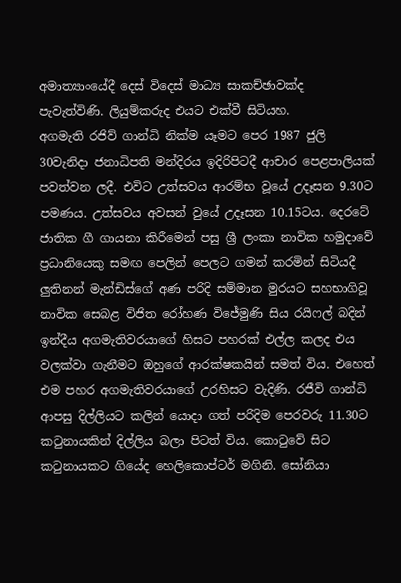අමාත්‍යාංයේදී දෙස් විදෙස් මාධ්‍ය සාකච්ඡාවක්ද පැවැත්විණි. ලියුම්කරුද එයට එක්වී සිටියහ.
අගමැති රජිව් ගාන්ධි නික්ම යෑමට පෙර 1987 ජුලි 30වැනිදා ජනාධිපති මන්දිරය ඉදිරිපිටදී ආචාර පෙළපාලියක් පවත්වන ලදී. එවිට උත්සවය ආරම්භ වූයේ උදෑසන 9.30ට පමණය. උත්සවය අවසන් වුයේ උදෑසන 10.15ටය. දෙරටේ ජාතික ගී ගායනා කිරීමෙන් පසු ශ්‍රී ලංකා නාවික හමුදාවේ ප්‍රධානියෙකු සමඟ පෙලින් පෙලට ගමන් කරමින් සිටියදී ලුතිනන් මැන්ඩිස්ගේ අණ පරිදි සම්මාන මුරයට සහභාගිවූ නාවික සෙබළ විජිත රෝහණ විජේමුණි සිය රයිෆල් බදින් ඉන්දීය අගමැතිවරයාගේ හිසට පහරක් එල්ල කලද එය වලක්වා ගැනීමට ඔහුගේ ආරක්ෂකයින් සමත් විය. එහෙත් එම පහර අගමැතිවරයාගේ උරහිසට වැදිණි. රජීවි ගාන්ධි ආපසු දිල්ලියට කලින් යොදා ගත් පරිදිම පෙරවරු 11.30ට කටුනායකින් දිල්ලිය බලා පිටත් විය. කොටුවේ සිට කටුනායකට ගියේද හෙලිකොප්ටර් මගිනි. සෝනියා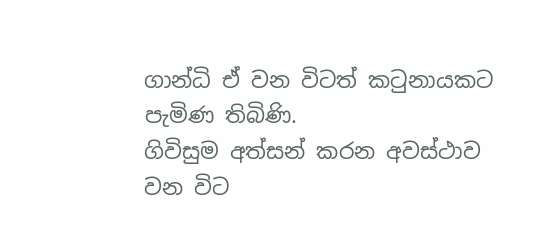ගාන්ධි ඒ වන විටත් කටුනායකට පැමිණ තිබිණි.
ගිවිසුම අත්සන් කරන අවස්ථාව වන විට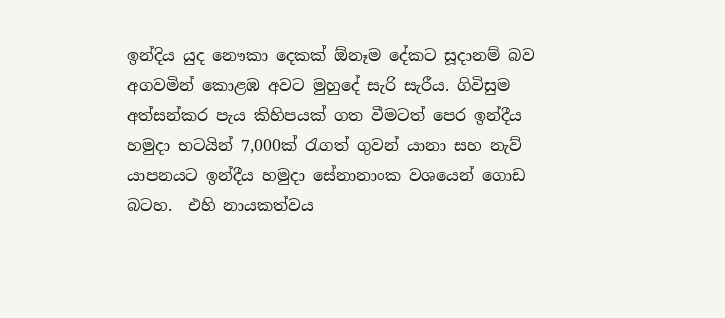ඉන්දිය යුද නෞකා දෙකක් ඕනෑම දේකට සූදානම් බව අගවමින් කොළඹ අවට මුහුදේ සැරි සැරීය. ගිවිසුම අත්සන්කර පැය කිහිපයක් ගත වීමටත් පෙර ඉන්දීය හමුදා භටයින් 7,000ක් රැගත් ගුවන් යානා සහ නැව් යාපනයට ඉන්දීය හමුදා සේනානාංක වශයෙන් ගොඩ බටහ.  එහි නායකත්වය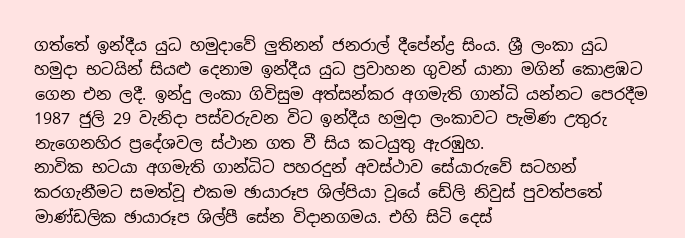ගත්තේ ඉන්දීය යුධ හමුදාවේ ලුතිනන් ජනරාල් දීපේන්ද්‍ර සිංය. ශ්‍රී ලංකා යුධ හමුදා භටයින් සියළු දෙනාම ඉන්දීය යුධ ප්‍රවාහන ගුවන් යානා මගින් කොළඹට ගෙන එන ලදී. ඉන්දු ලංකා ගිවිසුම අත්සන්කර අගමැති ගාන්ධි යන්නට පෙරදීම 1987 ජුලි 29 වැනිදා පස්වරුවන විට ඉන්දීය හමුදා ලංකාවට පැමිණ උතුරු නැගෙනහිර ප්‍රදේශවල ස්ථාන ගත වී සිය කටයුතු ඇරඹුහ.
නාවික භටයා අගමැති ගාන්ධිට පහරදුන් අවස්ථාව සේයාරුවේ සටහන් කරගැනීමට සමත්වූ එකම ඡායාරූප ශිල්පියා වූයේ ඩේලි නිවුස් පුවත්පතේ මාණ්ඩලික ඡායාරූප ශිල්පී සේන විදානගමය. එහි සිටි දෙස්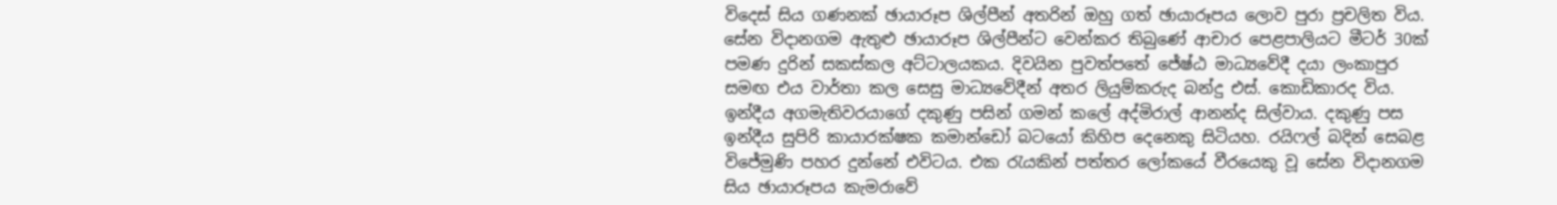විදෙස් සිය ගණනක් ඡායාරූප ශිල්පීන් අතරින් ඔහු ගත් ඡායාරූපය ලොව පුරා ප්‍රචලිත විය. සේන විදානගම ඇතුළු ඡායාරූප ශිල්පීන්ට වෙන්කර තිබුණේ ආචාර පෙළපාලියට මීටර් 30ක් පමණ දුරින් සකස්කල අට්ටාලයකය. දිවයින පුවත්පතේ ජේෂ්ඨ මාධ්‍යවේදී දයා ලංකාපුර සමඟ එය වාර්තා කල සෙසු මාධ්‍යවේදීන් අතර ලියුම්කරුද බන්දු එස්. කොඩිකාරද විය.
ඉන්දීය අගමැතිවරයාගේ දකුණු පසින් ගමන් කලේ අද්මිරාල් ආනන්ද සිල්වාය. දකුණු පස ඉන්දීය සුපිරි කායාරක්ෂක කමාන්ඩෝ බටයෝ කිහිප දෙනෙකු සිටියහ. රයිෆල් බදින් සෙබළ විජේමුණි පහර දුන්නේ එවිටය. එක රැයකින් පත්තර ලෝකයේ වීරයෙකු වූ සේන විදානගම සිය ඡායාරූපය කැමරාවේ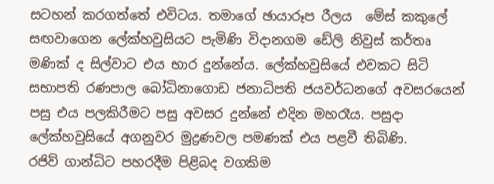සටහන් කරගත්තේ එවිටය. තමාගේ ඡායාරූප රීලය  මේස් කකුලේ සඟවාගෙන ලේක්හවුසියට පැමිණි විදානගම ඩේලි නිවුස් කර්තෘ මණික් ද සිල්වාට එය භාර දුන්නේය. ලේක්හවුසියේ එවකට සිටි සභාපති රණපාල බෝධිනාගොඩ ජනාධිපති ජයවර්ධනගේ අවසරයෙන් පසු එය පලකිරීමට පසු අවසර දුන්නේ එදින මහරෑය. පසුදා ලේක්හවුසියේ අගනුවර මුද්‍රණවල පමණක් එය පළවී තිබිණි.
රජිව් ගාන්ධිට පහරදීම පිළිබද වගකිම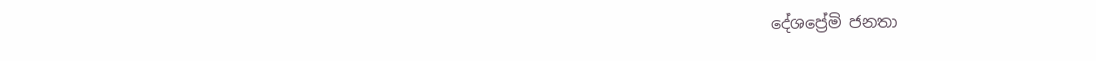දේශ‍ප්‍රේමි ජනතා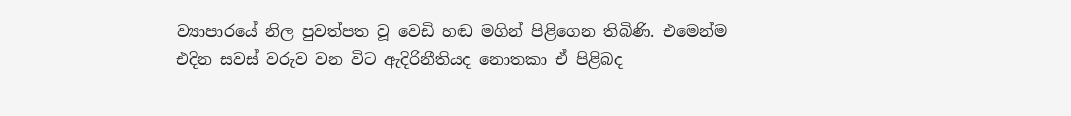ව්‍යාපාරයේ නිල පුවත්පත වූ වෙඩි හඬ මගින් පිළිගෙන තිබිණි. එමෙන්ම එදින සවස් වරුව වන විට ඇදිරිනීතියද නොතකා ඒ පිළිබද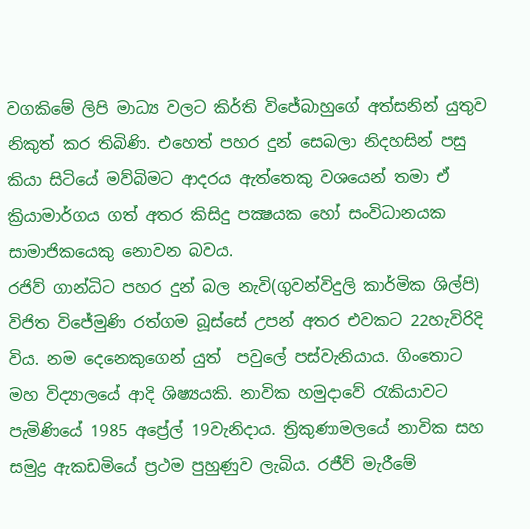වගකිමේ ලිපි මාධ්‍ය වලට කිර්ති විජේබාහුගේ අත්සනින් යුතුව නිකුත් කර තිබිණි. එහෙත් පහර දුන් සෙබලා නිදහසින් පසු කියා සිටියේ මව්බිමට ආදරය ඇත්තෙකු වශයෙන් තමා ඒ ක්‍රියාමාර්ගය ගත් අතර කිසිදු පක්‍ෂයක හෝ සංවිධානයක සාමාජිකයෙකු නොවන බවය.
රජිව් ගාන්ධිට පහර දුන් බල නැවි(ගුවන්විදුලි කාර්මික ශිල්පි) විජිත විජේමුණි රත්ගම බූස්සේ උපන් අතර එවකට 22හැවිරිදි විය. නම දෙනෙකුගෙන් යුත්  පවුලේ පස්වැනියාය. ගිංතොට මහ විද්‍යාලයේ ආදි ශිෂ්‍යයකි. නාවික හමුදාවේ රැකියාවට පැමිණියේ 1985 අප්‍රේල් 19වැනිදාය. ත්‍රිකුණාමලයේ නාවික සහ සමුද්‍ර ඇකඩමියේ ප්‍රථම පුහුණුව ලැබිය. රජීව් මැරීමේ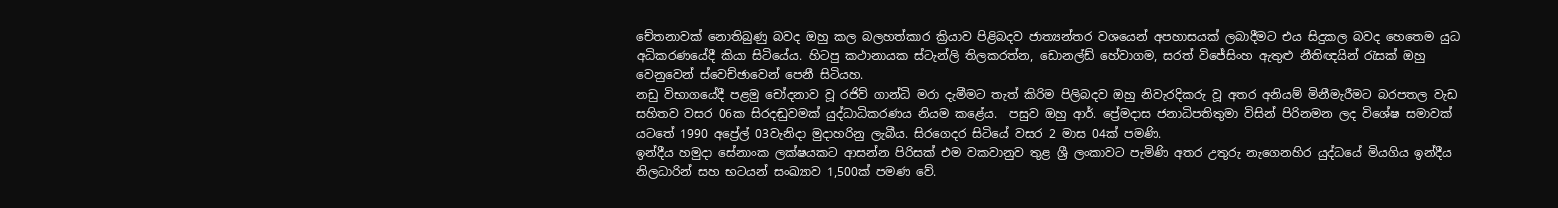චේතනාවක් නොතිබුණු බවද ඔහු කල බලහත්කාර ක්‍රියාව පිළිබදව ජාත්‍යන්තර වශයෙන් අපහාසයක් ලබාදීමට එය සිදුකල බවද හෙතෙම යුධ අධිකරණයේදී කියා සිටියේය. හිටපු කථානායක ස්ටැන්ලි තිලකරත්න, ඩොනල්ඩ් හේවාගම, සරත් විජේසිංහ ඇතුළු නීතිඥයින් රැසක් ඔහු වෙනුවෙන් ස්වෙච්ඡාවෙන් පෙනී සිටියහ.
නඩු විභාගයේදී පළමු චෝදනාව වූ රජිව් ගාන්ධි මරා දැමීමට තැත් කිරිම පිලිබදව ඔහු නිවැරදිකරු වූ අතර අනියම් මිනීමැරීමට බරපතල වැඩ සහිතව වසර 06ක සිරදඬුවමක් යුද්ධාධිකරණය නියම කළේය.  පසුව ඔහු ආර්. ප්‍රේමදාස ජනාධිපතිතුමා විසින් පිරිනමන ලද විශේෂ සමාවක් යටතේ 1990 අප්‍රේල් 03වැනිදා මුදාහරිනු ලැබීය. සිරගෙදර සිටියේ වසර 2 මාස 04ක් පමණි.
ඉන්දීය හමුදා සේනාංක ලක්ෂයකට ආසන්න පිරිසක් එම වකවානුව තුළ ශ්‍රී ලංකාවට පැමිණි අතර උතුරු නැගෙනහිර යුද්ධයේ මියගිය ඉන්දීය නිලධාරින් සහ භටයන් සංඛ්‍යාව 1,500ක් පමණ වේ.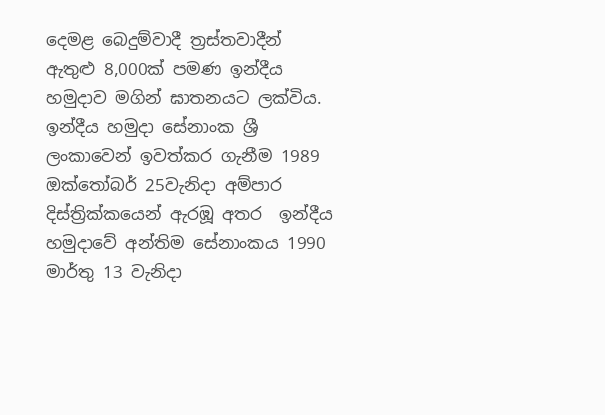දෙමළ බෙදුම්වාදී ත්‍රස්තවාදීන් ඇතුළු 8,000ක් පමණ ඉන්දීය හමුදාව මගින් ඝාතනයට ලක්විය. ඉන්දීය හමුදා සේනාංක ශ්‍රී ලංකාවෙන් ඉවත්කර ගැනීම 1989 ඔක්තෝබර් 25වැනිදා අම්පාර දිස්ත්‍රික්කයෙන් ඇරඹූ අතර  ඉන්දීය හමුදාවේ අන්තිම සේනාංකය 1990 මාර්තු 13 වැනිදා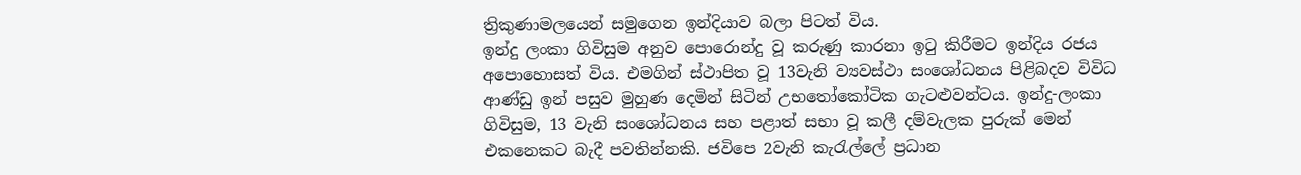ත්‍රිකුණාමලයෙන් සමුගෙන ඉන්දියාව බලා පිටත් විය.
ඉන්දු ලංකා ගිවිසුම අනුව පොරොන්දු වූ කරුණු කාරනා ඉටු කිරීමට ඉන්දිය රජය අපොහොසත් විය. එමගින් ස්ථාපිත වූ 13වැනි ව්‍යවස්ථා සංශෝධනය පිළිබදව විවිධ ආණ්ඩු ඉන් පසුව මුහුණ දෙමින් සිටින් උභතෝකෝටික ගැටළුවන්ටය. ඉන්දු-ලංකා ගිවිසුම, 13 වැනි සංශෝධනය සහ පළාත් සභා වූ කලී දම්වැලක පුරුක් මෙන් එකනෙකට බැදී පවතින්නකි. ජවිපෙ 2වැනි කැරැල්ලේ ප්‍රධාන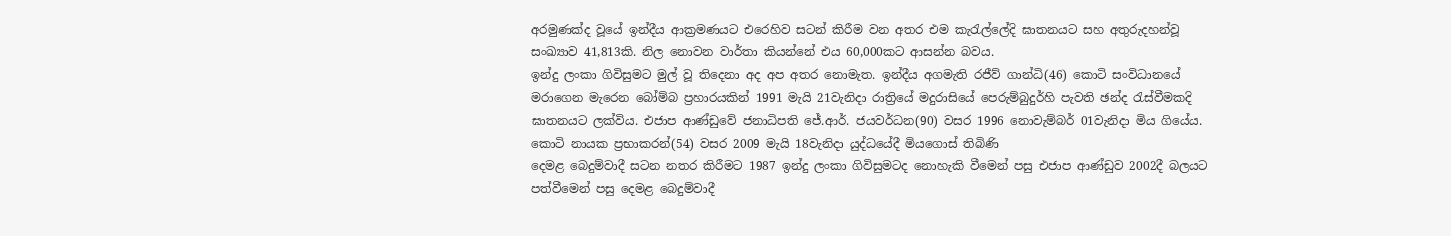අරමුණක්ද වූයේ ඉන්දීය ආක්‍රමණයට එරෙහිව සටන් කිරීම වන අතර එම කැරැල්ලේදි ඝාතනයට සහ අතුරුදහන්වූ සංඛ්‍යාව 41,813කි. නිල නොවන වාර්තා කියන්නේ එය 60,000කට ආසන්න බවය.
ඉන්දු ලංකා ගිවිසුමට මුල් වූ තිදෙනා අද අප අතර නොමැත. ඉන්දීය අගමැති රජීව් ගාන්ධි(46) කොටි සංවිධානයේ මරාගෙන මැරෙන බෝම්බ ප්‍රහාරයකින් 1991 මැයි 21වැනිදා රාත්‍රියේ මදුරාසියේ පෙරුම්බුදුර්හි පැවති ඡන්ද රැස්වීමකදි ඝාතනයට ලක්විය. එජාප ආණ්ඩුවේ ජනාධිපති ජේ.ආර්. ජයවර්ධන(90) වසර 1996 නොවැම්බර් 01වැනිදා මිය ගියේය.  කොටි නායක ප්‍රභාකරන්(54) වසර 2009 මැයි 18වැනිදා යුද්ධයේදී මියගොස් තිබිණි
දෙමළ බෙදුම්වාදී සටන නතර කිරීමට 1987 ඉන්දු ලංකා ගිවිසුමටද නොහැකි වීමෙන් පසු එජාප ආණ්ඩුව 2002දී බලයට පත්වීමෙන් පසු දෙමළ බෙදුම්වාදී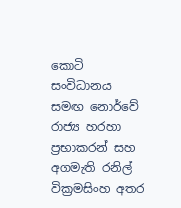කොටි සංවිධානය සමඟ නොර්වේ රාජ්‍ය හරහා ප්‍රභාකරන් සහ අගමැති රනිල් වික්‍රමසිංහ අතර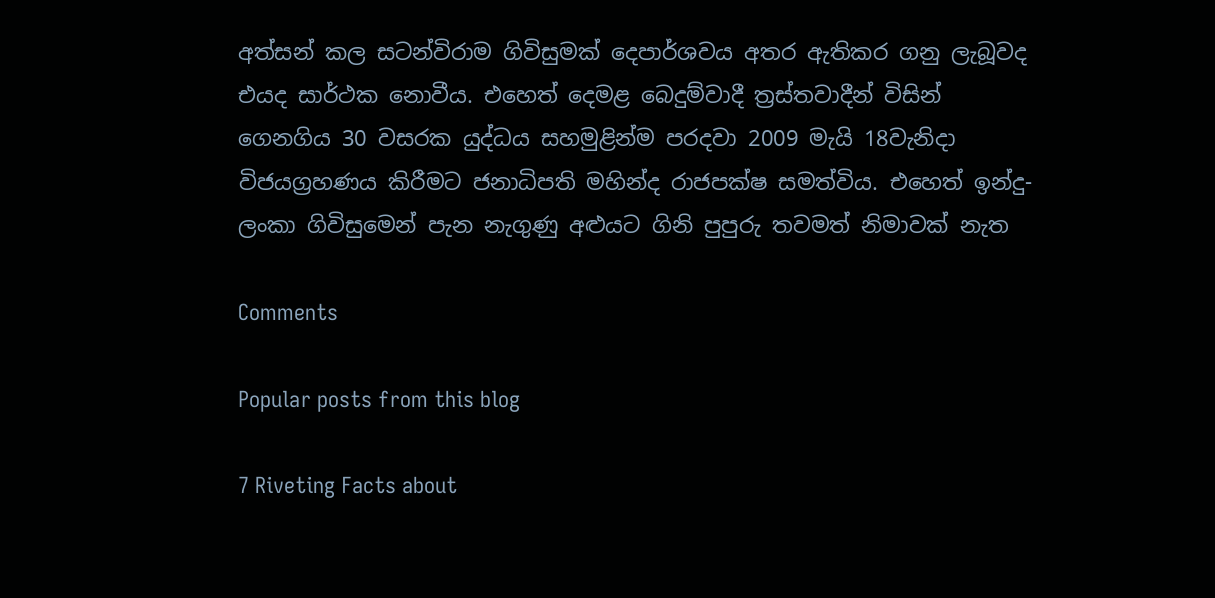අත්සන් කල සටන්විරාම ගිවිසුමක් දෙපාර්ශවය අතර ඇතිකර ගනු ලැබූවද එයද සාර්ථක නොවීය. එහෙත් දෙමළ බෙදුම්වාදී ත්‍රස්තවාදීන් විසින් ගෙනගිය 30 වසරක යුද්ධය සහමුළින්ම පරදවා 2009 මැයි 18වැනිදා විජයග්‍රහණය කිරීමට ජනාධිපති මහින්ද රාජපක්ෂ සමත්විය. එහෙත් ඉන්දු-ලංකා ගිවිසුමෙන් පැන නැගුණු අළුයට ගිනි පුපුරු තවමත් නිමාවක් නැත

Comments

Popular posts from this blog

7 Riveting Facts about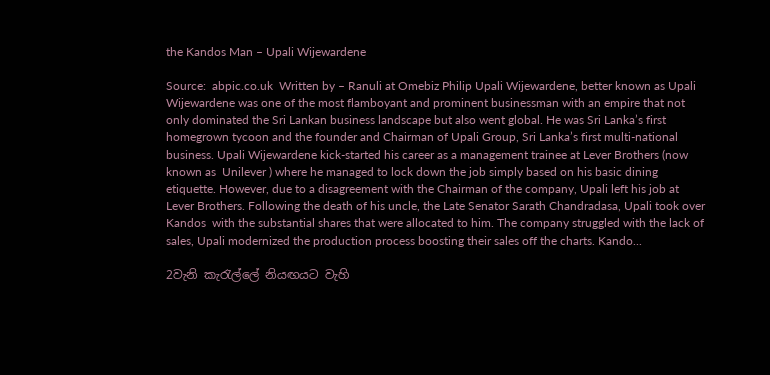the Kandos Man – Upali Wijewardene

Source:  abpic.co.uk  Written by – Ranuli at Omebiz Philip Upali Wijewardene, better known as Upali Wijewardene was one of the most flamboyant and prominent businessman with an empire that not only dominated the Sri Lankan business landscape but also went global. He was Sri Lanka’s first homegrown tycoon and the founder and Chairman of Upali Group, Sri Lanka’s first multi-national business. Upali Wijewardene kick-started his career as a management trainee at Lever Brothers (now known as  Unilever ) where he managed to lock down the job simply based on his basic dining etiquette. However, due to a disagreement with the Chairman of the company, Upali left his job at Lever Brothers. Following the death of his uncle, the Late Senator Sarath Chandradasa, Upali took over  Kandos  with the substantial shares that were allocated to him. The company struggled with the lack of sales, Upali modernized the production process boosting their sales off the charts. Kando...

2වැනි කැරැල්ලේ නියඟයට වැහි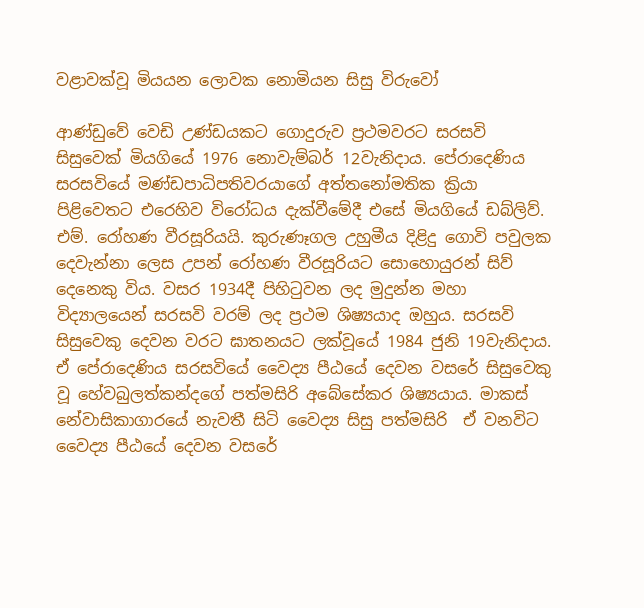වළාවක්වූ මියයන ලොවක නොමියන සිසු විරුවෝ

ආණ්ඩුවේ වෙඩි උණ්ඩයකට ගොදුරුව ප්‍රථමවරට සරසවි සිසුවෙක් මියගියේ 1976 නොවැම්බර් 12වැනිදාය. පේරාදෙණිය සරසවියේ මණ්ඩපාධිපතිවරයාගේ අත්තනෝමතික ක්‍රියා පිළිවෙතට එරෙහිව විරෝධය දැක්වීමේදී එසේ මියගියේ ඩබ්ලිව්. එම්. රෝහණ වීරසූරියයි. කුරුණෑගල උහුමීය දිළිදු ගොවි පවුලක දෙවැන්නා ලෙස උපන් රෝහණ වීරසූරියට සොහොයුරන් සිව් දෙනෙකු විය. වසර 1934දී පිහිටුවන ලද මුදුන්න මහා විද්‍යාලයෙන් සරසවි වරම් ලද ප්‍රථම ශිෂ්‍යයාද ඔහුය. සරසවි සිසුවෙකු දෙවන වරට ඝාතනයට ලක්වූයේ 1984 ජුනි 19වැනිදාය. ඒ පේරාදෙණිය සරසවියේ වෛද්‍ය පීඨයේ දෙවන වසරේ සිසුවෙකු වූ හේවබුලත්කන්දගේ පත්මසිරි අබේසේකර ශිෂ්‍යයාය. මාකස් නේවාසිකාගාරයේ නැවතී සිටි වෛද්‍ය සිසු පත්මසිරි  ඒ වනවිට වෛද්‍ය පීඨයේ දෙවන වසරේ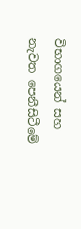විභාගයෙන් සහ නැවත පෙනීසිටීමේ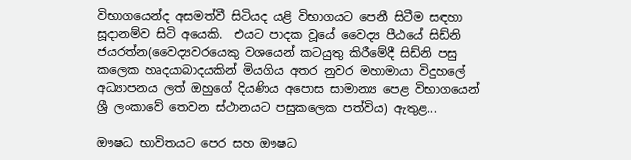විභාගයෙන්ද අසමත්වී සිටියද යළි විභාගයට පෙනී සිටීම සඳහා සූදානම්ව සිටි අයෙකි.  එයට පාදක වූයේ වෛද්‍ය පීඨයේ සිඩ්නි ජයරත්න(වෛද්‍යවරයෙකු වශයෙන් කටයුතු කිරීමේදී සිඩ්නි පසු කලෙක හෘදයාබාදයකින් මියගිය අතර නුවර මහාමායා විදුහලේ අධ්‍යාපනය ලත් ඔහුගේ දියණිය අපොස සාමාන්‍ය පෙළ විභාගයෙන් ශ්‍රී ලංකාවේ තෙවන ස්ථානයට පසුකලෙක පත්විය) ඇතුළ...

ඖෂධ භාවිතයට පෙර සහ ඖෂධ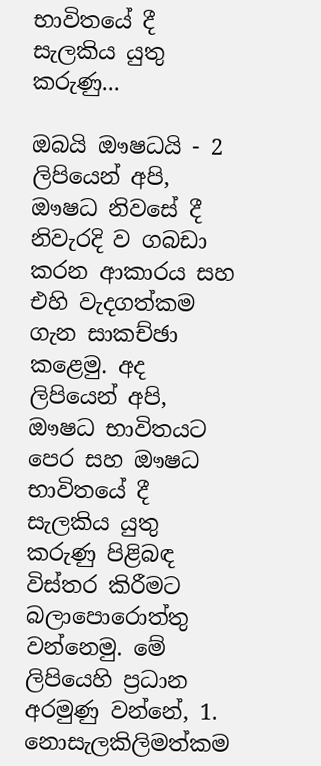භාවිතයේ දී සැලකිය යුතු කරුණු...

ඔබයි ඖෂධයි - 2 ලිපියෙන් අපි, ඖෂධ නිවසේ දී නිවැරදි ව ගබඩා කරන ආකාරය සහ එහි වැදගත්කම ගැන සාකච්ඡා කළෙමු. අද ලිපියෙන් අපි, ඖෂධ භාවිතයට පෙර සහ ඖෂධ භාවිතයේ දී සැලකිය යුතු කරුණු පිළිබඳ විස්‌තර කිරීමට බලාපොරොත්තු වන්නෙමු. මේ ලිපියෙහි ප්‍රධාන අරමුණු වන්නේ, 1. නොසැලකිලිමත්කම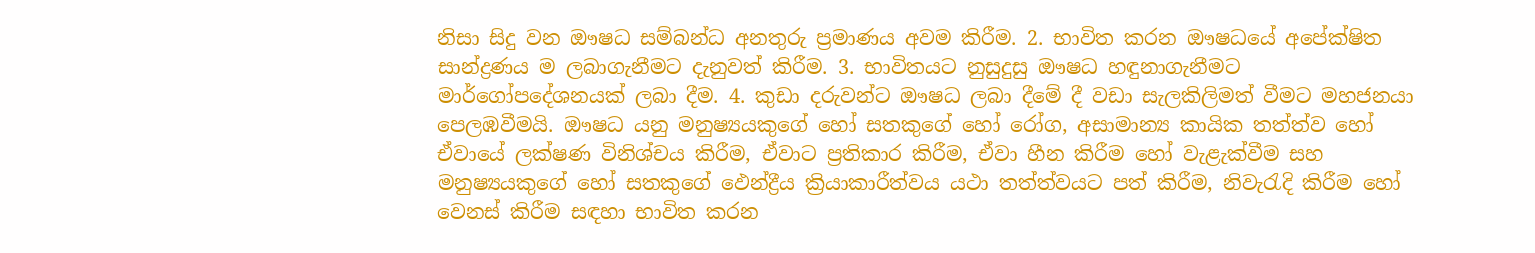නිසා සිදු වන ඖෂධ සම්බන්ධ අනතුරු ප්‍රමාණය අවම කිරීම. 2. භාවිත කරන ඖෂධයේ අපේක්ෂිත සාන්ද්‍රණය ම ලබාගැනීමට දැනුවත් කිරීම. 3. භාවිතයට නුසුදුසු ඖෂධ හඳුනාගැනීමට මාර්ගෝපදේශනයක්‌ ලබා දීම. 4. කුඩා දරුවන්ට ඖෂධ ලබා දීමේ දී වඩා සැලකිලිමත් වීමට මහජනයා පෙලඹවීමයි. ඖෂධ යනු මනුෂ්‍යයකුගේ හෝ සතකුගේ හෝ රෝග, අසාමාන්‍ය කායික තත්ත්ව හෝ ඒවායේ ලක්ෂණ විනිශ්චය කිරීම, ඒවාට ප්‍රතිකාර කිරීම, ඒවා හීන කිරීම හෝ වැළැක්‌වීම සහ මනුෂ්‍යයකුගේ හෝ සතකුගේ ඵෙන්ද්‍රීය ක්‍රියාකාරීත්වය යථා තත්ත්වයට පත් කිරීම, නිවැරැදි කිරීම හෝ වෙනස්‌ කිරීම සඳහා භාවිත කරන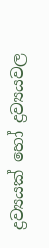ද්‍රව්‍යයක්‌ හෝ ද්‍රව්‍යයවල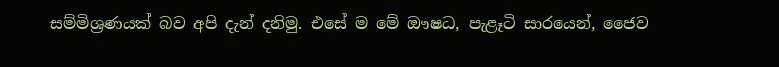සම්මිශ්‍රණයක්‌ බව අපි දැන් දනිමු. එසේ ම මේ ඖෂධ, පැළෑටි සාරයෙන්, ජෛව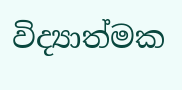විද්‍යාත්මක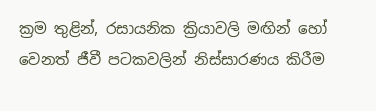ක්‍රම තුළින්, රසායනික ක්‍රියාවලි මඟින් හෝ වෙනත් ජීවී පටකවලින් නිස්‌සාරණය කිරීම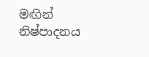මඟින් නිෂ්පාදනය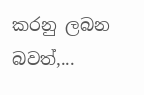කරනු ලබන බවත්,...